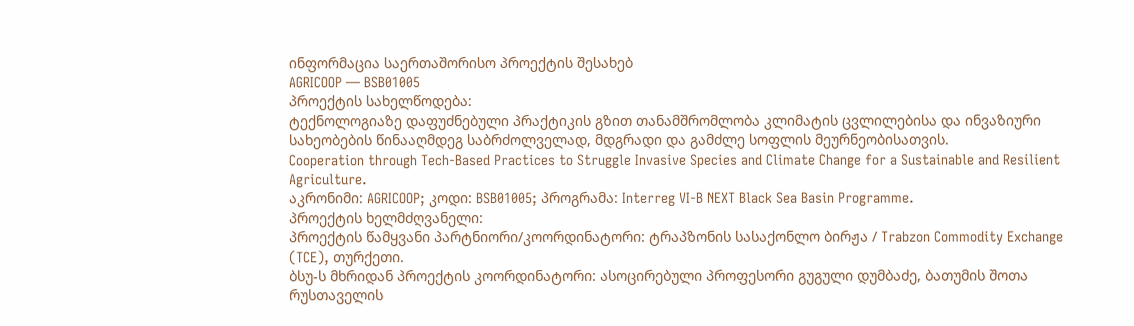ინფორმაცია საერთაშორისო პროექტის შესახებ
AGRICOOP — BSB01005
პროექტის სახელწოდება:
ტექნოლოგიაზე დაფუძნებული პრაქტიკის გზით თანამშრომლობა კლიმატის ცვლილებისა და ინვაზიური სახეობების წინააღმდეგ საბრძოლველად, მდგრადი და გამძლე სოფლის მეურნეობისათვის.
Cooperation through Tech-Based Practices to Struggle Invasive Species and Climate Change for a Sustainable and Resilient Agriculture.
აკრონიმი: AGRICOOP; კოდი: BSB01005; პროგრამა: Interreg VI-B NEXT Black Sea Basin Programme.
პროექტის ხელმძღვანელი:
პროექტის წამყვანი პარტნიორი/კოორდინატორი: ტრაპზონის სასაქონლო ბირჟა / Trabzon Commodity Exchange (TCE), თურქეთი.
ბსუ-ს მხრიდან პროექტის კოორდინატორი: ასოცირებული პროფესორი გუგული დუმბაძე, ბათუმის შოთა რუსთაველის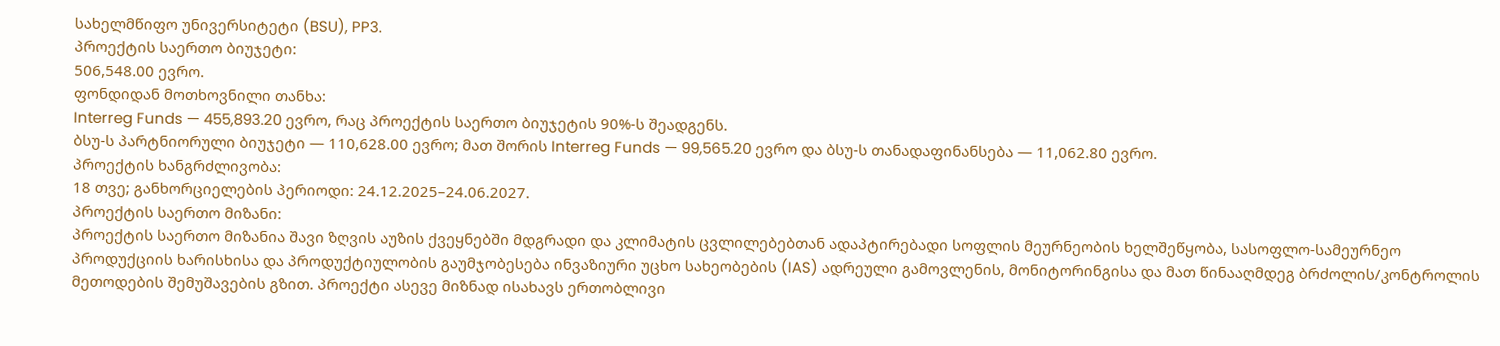სახელმწიფო უნივერსიტეტი (BSU), PP3.
პროექტის საერთო ბიუჯეტი:
506,548.00 ევრო.
ფონდიდან მოთხოვნილი თანხა:
Interreg Funds — 455,893.20 ევრო, რაც პროექტის საერთო ბიუჯეტის 90%-ს შეადგენს.
ბსუ-ს პარტნიორული ბიუჯეტი — 110,628.00 ევრო; მათ შორის Interreg Funds — 99,565.20 ევრო და ბსუ-ს თანადაფინანსება — 11,062.80 ევრო.
პროექტის ხანგრძლივობა:
18 თვე; განხორციელების პერიოდი: 24.12.2025–24.06.2027.
პროექტის საერთო მიზანი:
პროექტის საერთო მიზანია შავი ზღვის აუზის ქვეყნებში მდგრადი და კლიმატის ცვლილებებთან ადაპტირებადი სოფლის მეურნეობის ხელშეწყობა, სასოფლო-სამეურნეო პროდუქციის ხარისხისა და პროდუქტიულობის გაუმჯობესება ინვაზიური უცხო სახეობების (IAS) ადრეული გამოვლენის, მონიტორინგისა და მათ წინააღმდეგ ბრძოლის/კონტროლის მეთოდების შემუშავების გზით. პროექტი ასევე მიზნად ისახავს ერთობლივი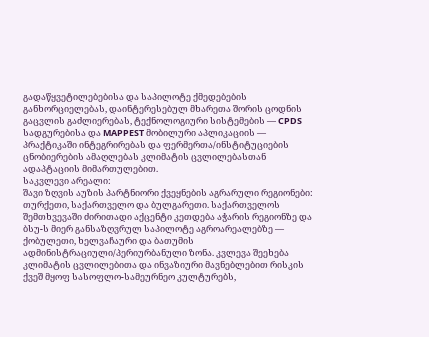გადაწყვეტილებებისა და საპილოტე ქმედებების განხორციელებას, დაინტერესებულ მხარეთა შორის ცოდნის გაცვლის გაძლიერებას, ტექნოლოგიური სისტემების — CPDS სადგურებისა და MAPPEST მობილური აპლიკაციის — პრაქტიკაში ინტეგრირებას და ფერმერთა/ინსტიტუციების ცნობიერების ამაღლებას კლიმატის ცვლილებასთან ადაპტაციის მიმართულებით.
საკვლევი არეალი:
შავი ზღვის აუზის პარტნიორი ქვეყნების აგრარული რეგიონები: თურქეთი, საქართველო და ბულგარეთი. საქართველოს შემთხვევაში ძირითადი აქცენტი კეთდება აჭარის რეგიონზე და ბსუ-ს მიერ განსაზღვრულ საპილოტე აგროარეალებზე — ქობულეთი, ხელვაჩაური და ბათუმის ადმინისტრაციული/პერიურბანული ზონა. კვლევა შეეხება კლიმატის ცვლილებითა და ინვაზიური მავნებლებით რისკის ქვეშ მყოფ სასოფლო-სამეურნეო კულტურებს,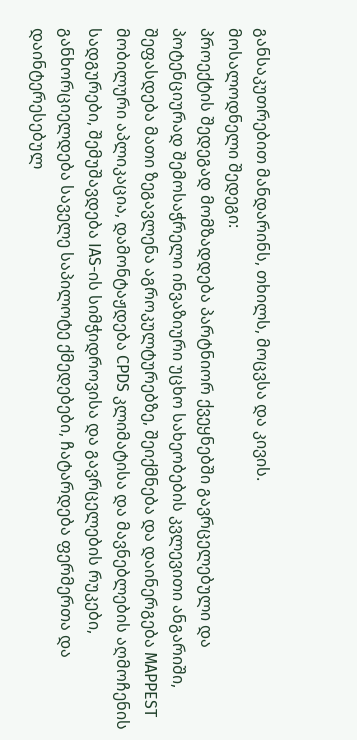განსაკუთრებით მანდარინს, თხილს, მოცვსა და კივის.
მოსალოდნელი შედეგი:
პროექტის შედეგად მომზადდება პარტნიორ ქვეყნებში გავრცელებული და პოტენციურად შემოსაჭრელი ინვაზიური უცხო სახეობების კვლევითი ანგარიში, შეფასდება მათი ზეგავლენა აგროკულტურებზე, შეიქმნება და დაინერგება MAPPEST მობილური აპლიკაცია, დამონტაჟდება CPDS კლიმატისა და მავნებლების აღმოჩენის სადგურები, შემუშავდება IAS-ის სიმჭიდროვისა და გავრცელების რუკები, განხორციელდება საველე საპილოტე ქმედებები, ჩატარდება ფერმერთა და დაინტერესებულ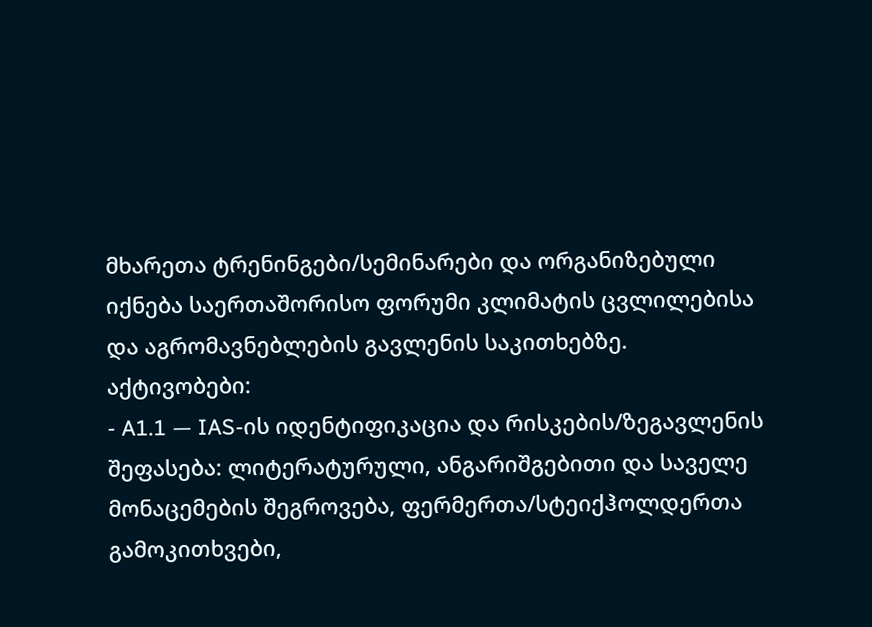მხარეთა ტრენინგები/სემინარები და ორგანიზებული იქნება საერთაშორისო ფორუმი კლიმატის ცვლილებისა და აგრომავნებლების გავლენის საკითხებზე.
აქტივობები:
- A1.1 — IAS-ის იდენტიფიკაცია და რისკების/ზეგავლენის შეფასება: ლიტერატურული, ანგარიშგებითი და საველე მონაცემების შეგროვება, ფერმერთა/სტეიქჰოლდერთა გამოკითხვები,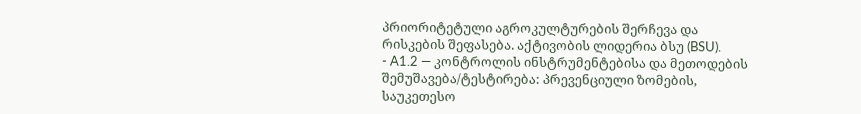პრიორიტეტული აგროკულტურების შერჩევა და რისკების შეფასება. აქტივობის ლიდერია ბსუ (BSU).
- A1.2 — კონტროლის ინსტრუმენტებისა და მეთოდების შემუშავება/ტესტირება: პრევენციული ზომების, საუკეთესო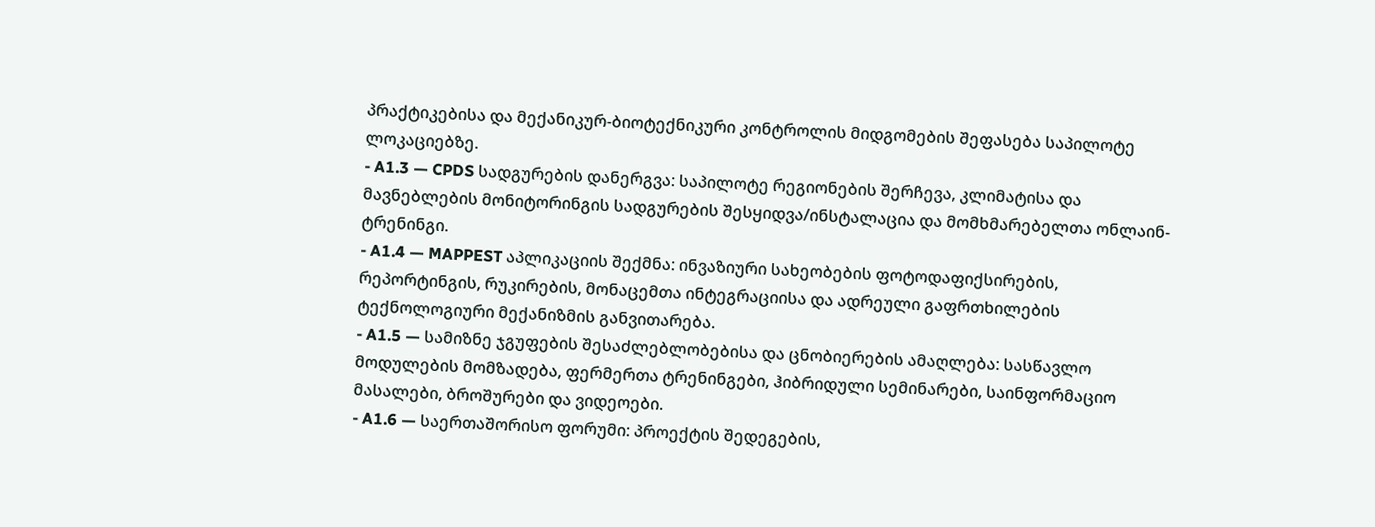პრაქტიკებისა და მექანიკურ-ბიოტექნიკური კონტროლის მიდგომების შეფასება საპილოტე ლოკაციებზე.
- A1.3 — CPDS სადგურების დანერგვა: საპილოტე რეგიონების შერჩევა, კლიმატისა და მავნებლების მონიტორინგის სადგურების შესყიდვა/ინსტალაცია და მომხმარებელთა ონლაინ-ტრენინგი.
- A1.4 — MAPPEST აპლიკაციის შექმნა: ინვაზიური სახეობების ფოტოდაფიქსირების, რეპორტინგის, რუკირების, მონაცემთა ინტეგრაციისა და ადრეული გაფრთხილების ტექნოლოგიური მექანიზმის განვითარება.
- A1.5 — სამიზნე ჯგუფების შესაძლებლობებისა და ცნობიერების ამაღლება: სასწავლო მოდულების მომზადება, ფერმერთა ტრენინგები, ჰიბრიდული სემინარები, საინფორმაციო მასალები, ბროშურები და ვიდეოები.
- A1.6 — საერთაშორისო ფორუმი: პროექტის შედეგების,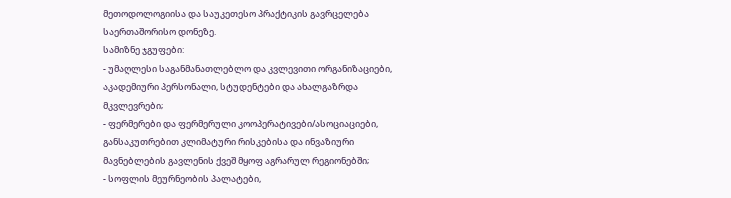მეთოდოლოგიისა და საუკეთესო პრაქტიკის გავრცელება საერთაშორისო დონეზე.
სამიზნე ჯგუფები:
- უმაღლესი საგანმანათლებლო და კვლევითი ორგანიზაციები, აკადემიური პერსონალი, სტუდენტები და ახალგაზრდა მკვლევრები;
- ფერმერები და ფერმერული კოოპერატივები/ასოციაციები, განსაკუთრებით კლიმატური რისკებისა და ინვაზიური მავნებლების გავლენის ქვეშ მყოფ აგრარულ რეგიონებში;
- სოფლის მეურნეობის პალატები,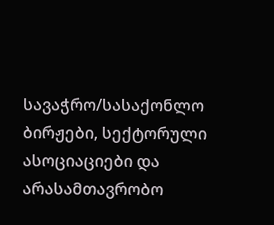სავაჭრო/სასაქონლო ბირჟები, სექტორული ასოციაციები და არასამთავრობო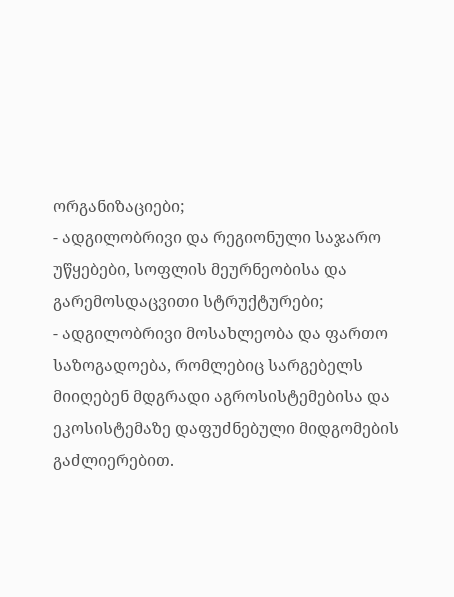ორგანიზაციები;
- ადგილობრივი და რეგიონული საჯარო უწყებები, სოფლის მეურნეობისა და გარემოსდაცვითი სტრუქტურები;
- ადგილობრივი მოსახლეობა და ფართო საზოგადოება, რომლებიც სარგებელს მიიღებენ მდგრადი აგროსისტემებისა და ეკოსისტემაზე დაფუძნებული მიდგომების გაძლიერებით.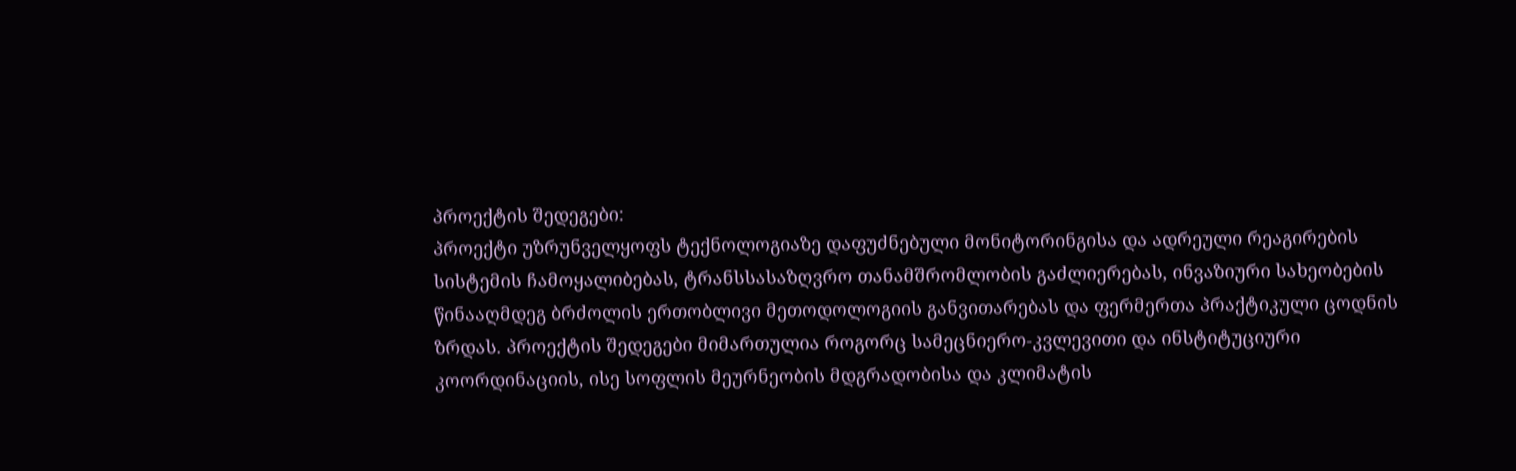პროექტის შედეგები:
პროექტი უზრუნველყოფს ტექნოლოგიაზე დაფუძნებული მონიტორინგისა და ადრეული რეაგირების სისტემის ჩამოყალიბებას, ტრანსსასაზღვრო თანამშრომლობის გაძლიერებას, ინვაზიური სახეობების წინააღმდეგ ბრძოლის ერთობლივი მეთოდოლოგიის განვითარებას და ფერმერთა პრაქტიკული ცოდნის ზრდას. პროექტის შედეგები მიმართულია როგორც სამეცნიერო-კვლევითი და ინსტიტუციური კოორდინაციის, ისე სოფლის მეურნეობის მდგრადობისა და კლიმატის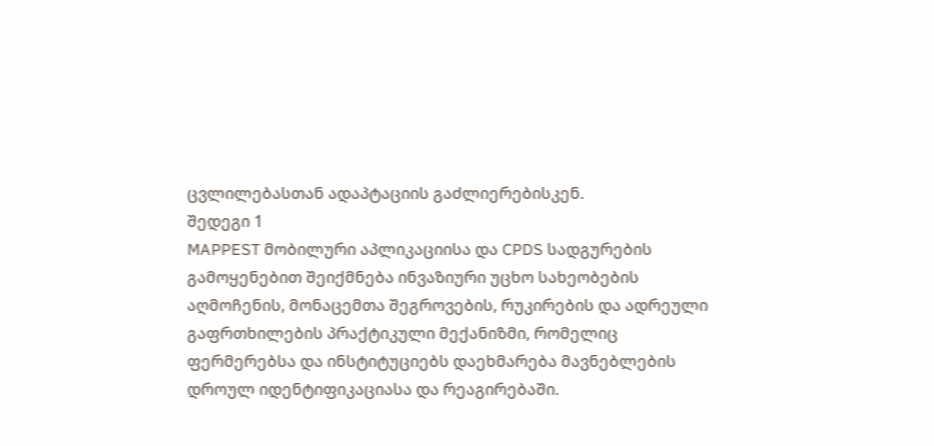ცვლილებასთან ადაპტაციის გაძლიერებისკენ.
შედეგი 1
MAPPEST მობილური აპლიკაციისა და CPDS სადგურების გამოყენებით შეიქმნება ინვაზიური უცხო სახეობების აღმოჩენის, მონაცემთა შეგროვების, რუკირების და ადრეული გაფრთხილების პრაქტიკული მექანიზმი, რომელიც ფერმერებსა და ინსტიტუციებს დაეხმარება მავნებლების დროულ იდენტიფიკაციასა და რეაგირებაში.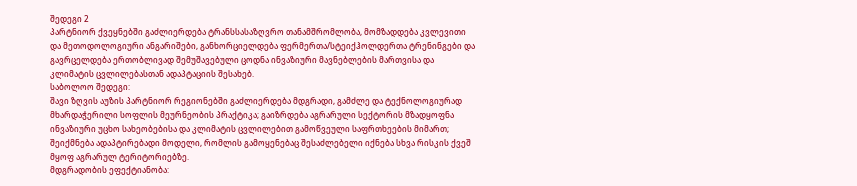შედეგი 2
პარტნიორ ქვეყნებში გაძლიერდება ტრანსსასაზღვრო თანამშრომლობა, მომზადდება კვლევითი და მეთოდოლოგიური ანგარიშები, განხორციელდება ფერმერთა/სტეიქჰოლდერთა ტრენინგები და გავრცელდება ერთობლივად შემუშავებული ცოდნა ინვაზიური მავნებლების მართვისა და კლიმატის ცვლილებასთან ადაპტაციის შესახებ.
საბოლოო შედეგი:
შავი ზღვის აუზის პარტნიორ რეგიონებში გაძლიერდება მდგრადი, გამძლე და ტექნოლოგიურად მხარდაჭერილი სოფლის მეურნეობის პრაქტიკა; გაიზრდება აგრარული სექტორის მზადყოფნა ინვაზიური უცხო სახეობებისა და კლიმატის ცვლილებით გამოწვეული საფრთხეების მიმართ; შეიქმნება ადაპტირებადი მოდელი, რომლის გამოყენებაც შესაძლებელი იქნება სხვა რისკის ქვეშ მყოფ აგრარულ ტერიტორიებზე.
მდგრადობის ეფექტიანობა: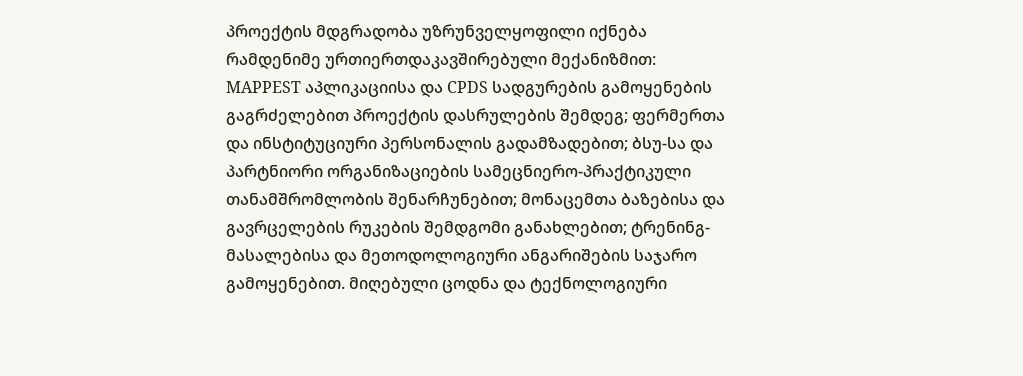პროექტის მდგრადობა უზრუნველყოფილი იქნება რამდენიმე ურთიერთდაკავშირებული მექანიზმით: MAPPEST აპლიკაციისა და CPDS სადგურების გამოყენების გაგრძელებით პროექტის დასრულების შემდეგ; ფერმერთა და ინსტიტუციური პერსონალის გადამზადებით; ბსუ-სა და პარტნიორი ორგანიზაციების სამეცნიერო-პრაქტიკული თანამშრომლობის შენარჩუნებით; მონაცემთა ბაზებისა და გავრცელების რუკების შემდგომი განახლებით; ტრენინგ-მასალებისა და მეთოდოლოგიური ანგარიშების საჯარო გამოყენებით. მიღებული ცოდნა და ტექნოლოგიური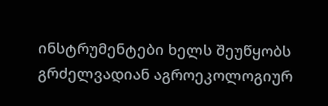ინსტრუმენტები ხელს შეუწყობს გრძელვადიან აგროეკოლოგიურ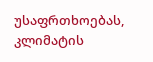უსაფრთხოებას, კლიმატის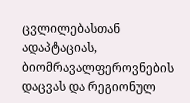ცვლილებასთან ადაპტაციას, ბიომრავალფეროვნების დაცვას და რეგიონულ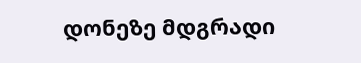დონეზე მდგრადი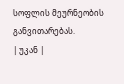სოფლის მეურნეობის განვითარებას.
| უკან |